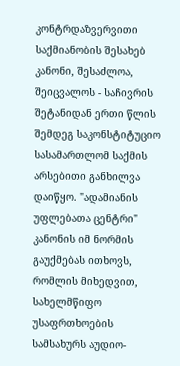კონტრდაზვერვითი საქმიანობის შესახებ კანონი, შესაძლოა, შეიცვალოს - საჩივრის შეტანიდან ერთი წლის შემდეგ საკონსტიტუციო სასამართლომ საქმის არსებითი განხილვა დაიწყო. "ადამიანის უფლებათა ცენტრი" კანონის იმ ნორმის გაუქმებას ითხოვს, რომლის მიხედვით, სახელმწიფო უსაფრთხოების სამსახურს აუდიო-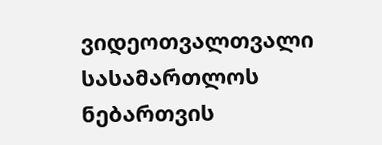ვიდეოთვალთვალი სასამართლოს ნებართვის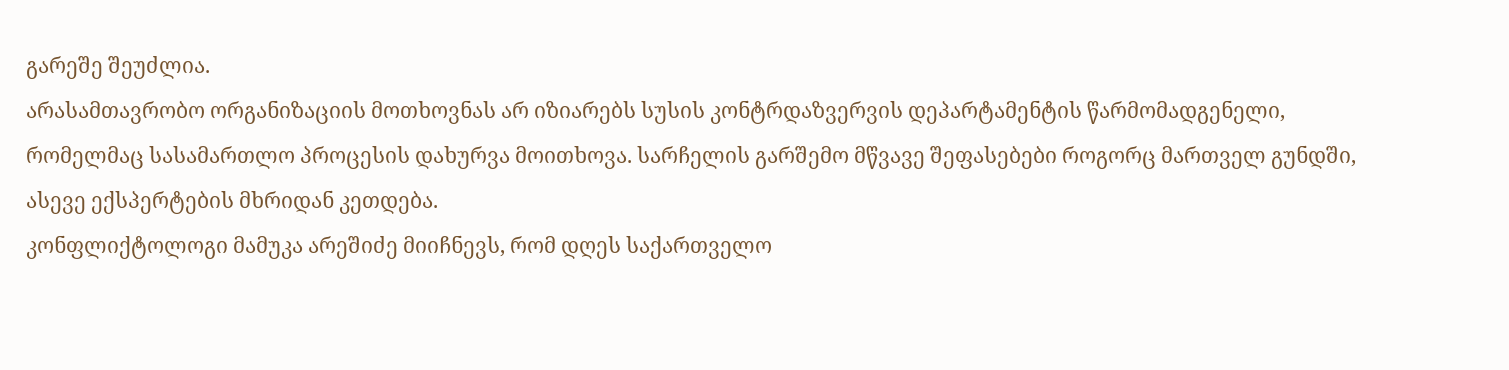გარეშე შეუძლია.
არასამთავრობო ორგანიზაციის მოთხოვნას არ იზიარებს სუსის კონტრდაზვერვის დეპარტამენტის წარმომადგენელი, რომელმაც სასამართლო პროცესის დახურვა მოითხოვა. სარჩელის გარშემო მწვავე შეფასებები როგორც მართველ გუნდში, ასევე ექსპერტების მხრიდან კეთდება.
კონფლიქტოლოგი მამუკა არეშიძე მიიჩნევს, რომ დღეს საქართველო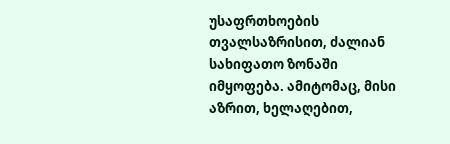უსაფრთხოების თვალსაზრისით, ძალიან სახიფათო ზონაში იმყოფება. ამიტომაც, მისი აზრით, ხელაღებით,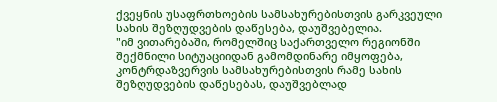ქვეყნის უსაფრთხოების სამსახურებისთვის გარკვეული სახის შეზღუდვების დაწესება, დაუშვებელია.
"იმ ვითარებაში, რომელშიც საქართველო რეგიონში შექმნილი სიტუაციიდან გამომდინარე იმყოფება, კონტრდაზვერვის სამსახურებისთვის რამე სახის შეზღუდვების დაწესებას, დაუშვებლად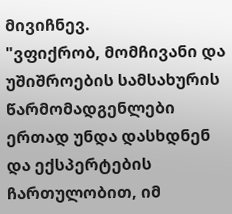მივიჩნევ.
"ვფიქრობ, მომჩივანი და უშიშროების სამსახურის წარმომადგენლები ერთად უნდა დასხდნენ და ექსპერტების ჩართულობით, იმ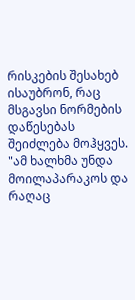რისკების შესახებ ისაუბრონ, რაც მსგავსი ნორმების დაწესებას შეიძლება მოჰყვეს.
"ამ ხალხმა უნდა მოილაპარაკოს და რაღაც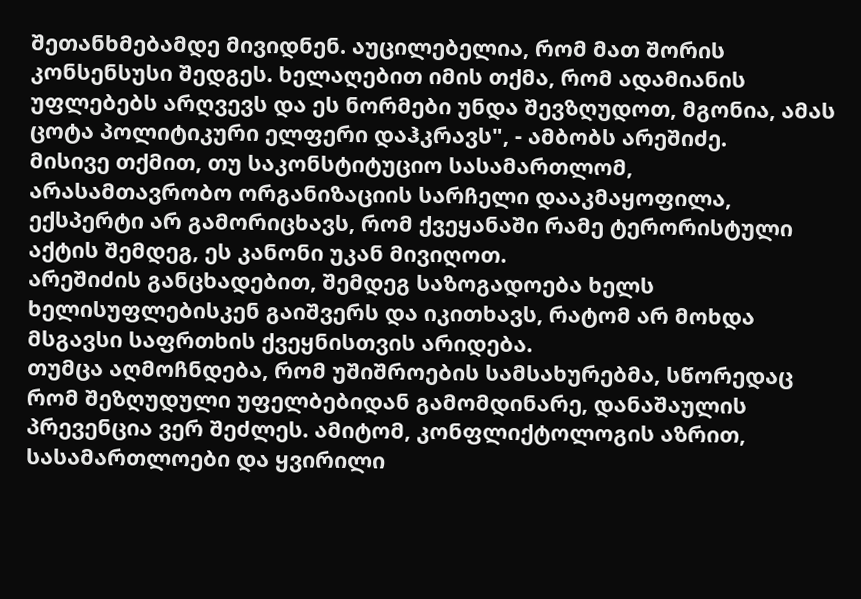შეთანხმებამდე მივიდნენ. აუცილებელია, რომ მათ შორის კონსენსუსი შედგეს. ხელაღებით იმის თქმა, რომ ადამიანის უფლებებს არღვევს და ეს ნორმები უნდა შევზღუდოთ, მგონია, ამას ცოტა პოლიტიკური ელფერი დაჰკრავს", - ამბობს არეშიძე.
მისივე თქმით, თუ საკონსტიტუციო სასამართლომ, არასამთავრობო ორგანიზაციის სარჩელი დააკმაყოფილა, ექსპერტი არ გამორიცხავს, რომ ქვეყანაში რამე ტერორისტული აქტის შემდეგ, ეს კანონი უკან მივიღოთ.
არეშიძის განცხადებით, შემდეგ საზოგადოება ხელს ხელისუფლებისკენ გაიშვერს და იკითხავს, რატომ არ მოხდა მსგავსი საფრთხის ქვეყნისთვის არიდება.
თუმცა აღმოჩნდება, რომ უშიშროების სამსახურებმა, სწორედაც რომ შეზღუდული უფელბებიდან გამომდინარე, დანაშაულის პრევენცია ვერ შეძლეს. ამიტომ, კონფლიქტოლოგის აზრით, სასამართლოები და ყვირილი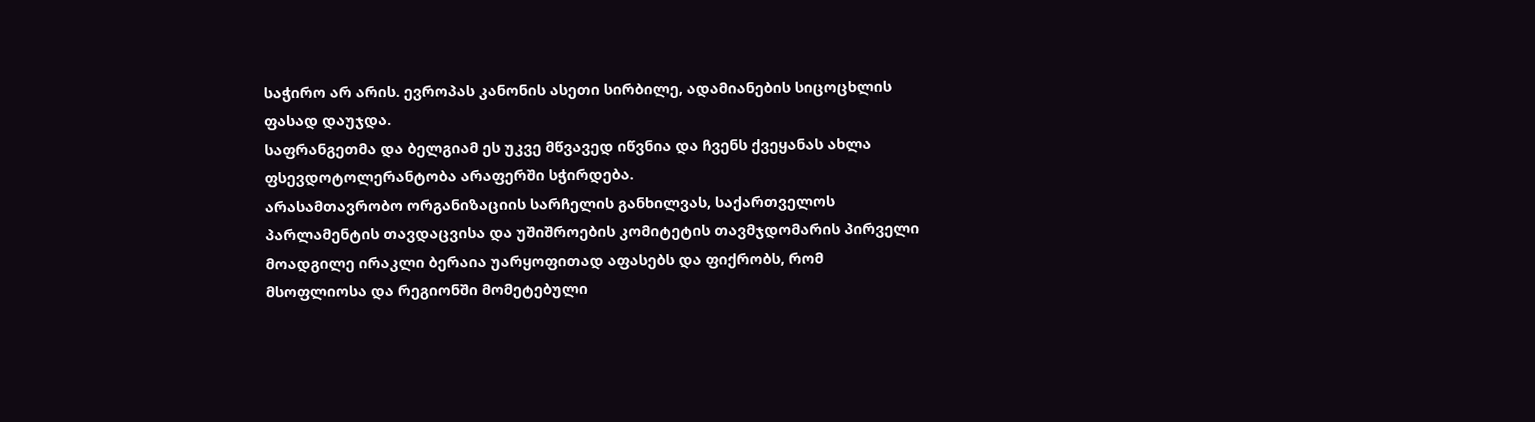საჭირო არ არის. ევროპას კანონის ასეთი სირბილე, ადამიანების სიცოცხლის ფასად დაუჯდა.
საფრანგეთმა და ბელგიამ ეს უკვე მწვავედ იწვნია და ჩვენს ქვეყანას ახლა ფსევდოტოლერანტობა არაფერში სჭირდება.
არასამთავრობო ორგანიზაციის სარჩელის განხილვას, საქართველოს პარლამენტის თავდაცვისა და უშიშროების კომიტეტის თავმჯდომარის პირველი მოადგილე ირაკლი ბერაია უარყოფითად აფასებს და ფიქრობს, რომ მსოფლიოსა და რეგიონში მომეტებული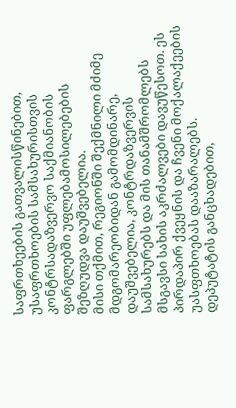საფრთხეების გათვალისწინებით, უსაფრთხოების სამსახურისთვის კონტრსადაზვერვო საქმიანობის ფარგლებში უფლებამოსილებების შეზღუდვა დაუშვებელია.
მისი თქმით, რეგიონში შექმნილი მძიმე მდგომარეობიდან გამომდინარე, დაუშვებელია, კონტრდაზვერვის სამსახურებს და მის თანამშრომლებს მსგავსი სახის აკრძალვები დავუწესოთ. ეს პირდაპირ ქვეყნის და ჩვენი მოქალაქეების უასფთხოებას დააზარალებს.
დეპუტატის განცხადებით,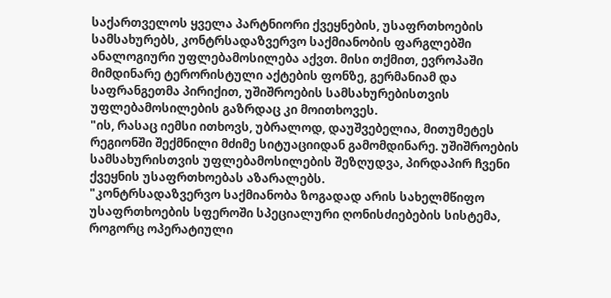საქართველოს ყველა პარტნიორი ქვეყნების, უსაფრთხოების სამსახურებს, კონტრსადაზვერვო საქმიანობის ფარგლებში ანალოგიური უფლებამოსილება აქვთ. მისი თქმით, ევროპაში მიმდინარე ტერორისტული აქტების ფონზე, გერმანიამ და საფრანგეთმა პირიქით, უშიშროების სამსახურებისთვის უფლებამოსილების გაზრდაც კი მოითხოვეს.
"ის, რასაც იემსი ითხოვს, უბრალოდ, დაუშვებელია, მითუმეტეს რეგიონში შექმნილი მძიმე სიტუაციიდან გამომდინარე. უშიშროების სამსახურისთვის უფლებამოსილების შეზღუდვა, პირდაპირ ჩვენი ქვეყნის უსაფრთხოებას აზარალებს.
"კონტრსადაზვერვო საქმიანობა ზოგადად არის სახელმწიფო უსაფრთხოების სფეროში სპეციალური ღონისძიებების სისტემა, როგორც ოპერატიული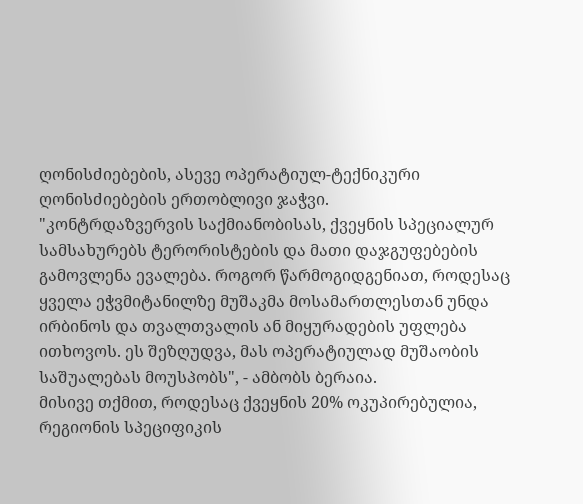ღონისძიებების, ასევე ოპერატიულ-ტექნიკური ღონისძიებების ერთობლივი ჯაჭვი.
"კონტრდაზვერვის საქმიანობისას, ქვეყნის სპეციალურ სამსახურებს ტერორისტების და მათი დაჯგუფებების გამოვლენა ევალება. როგორ წარმოგიდგენიათ, როდესაც ყველა ეჭვმიტანილზე მუშაკმა მოსამართლესთან უნდა ირბინოს და თვალთვალის ან მიყურადების უფლება ითხოვოს. ეს შეზღუდვა, მას ოპერატიულად მუშაობის საშუალებას მოუსპობს", - ამბობს ბერაია.
მისივე თქმით, როდესაც ქვეყნის 20% ოკუპირებულია, რეგიონის სპეციფიკის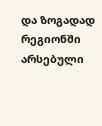და ზოგადად რეგიონში არსებული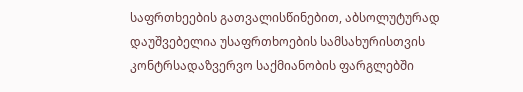საფრთხეების გათვალისწინებით, აბსოლუტურად დაუშვებელია უსაფრთხოების სამსახურისთვის კონტრსადაზვერვო საქმიანობის ფარგლებში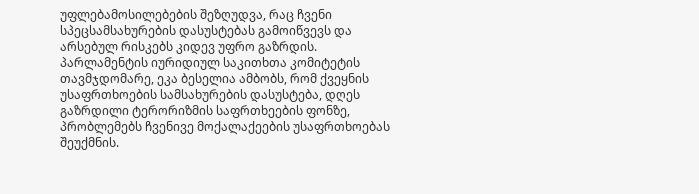უფლებამოსილებების შეზღუდვა, რაც ჩვენი სპეცსამსახურების დასუსტებას გამოიწვევს და არსებულ რისკებს კიდევ უფრო გაზრდის.
პარლამენტის იურიდიულ საკითხთა კომიტეტის თავმჯდომარე, ეკა ბესელია ამბობს, რომ ქვეყნის უსაფრთხოების სამსახურების დასუსტება, დღეს გაზრდილი ტერორიზმის საფრთხეების ფონზე, პრობლემებს ჩვენივე მოქალაქეების უსაფრთხოებას შეუქმნის.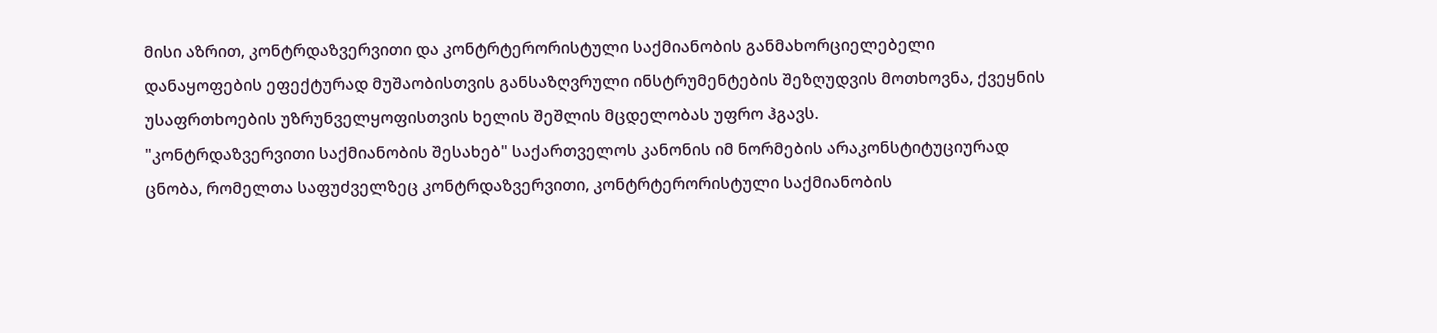მისი აზრით, კონტრდაზვერვითი და კონტრტერორისტული საქმიანობის განმახორციელებელი დანაყოფების ეფექტურად მუშაობისთვის განსაზღვრული ინსტრუმენტების შეზღუდვის მოთხოვნა, ქვეყნის უსაფრთხოების უზრუნველყოფისთვის ხელის შეშლის მცდელობას უფრო ჰგავს.
"კონტრდაზვერვითი საქმიანობის შესახებ" საქართველოს კანონის იმ ნორმების არაკონსტიტუციურად ცნობა, რომელთა საფუძველზეც კონტრდაზვერვითი, კონტრტერორისტული საქმიანობის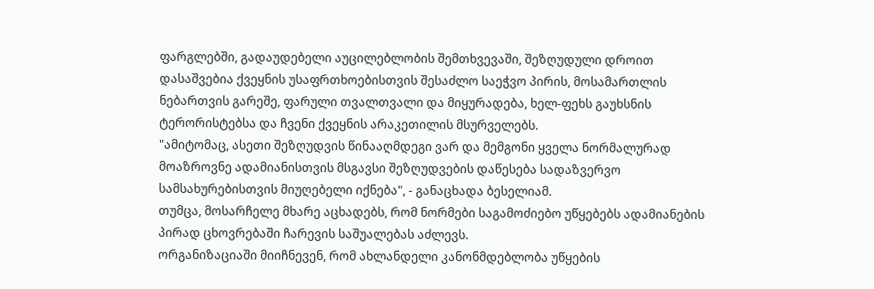ფარგლებში, გადაუდებელი აუცილებლობის შემთხვევაში, შეზღუდული დროით დასაშვებია ქვეყნის უსაფრთხოებისთვის შესაძლო საეჭვო პირის, მოსამართლის ნებართვის გარეშე, ფარული თვალთვალი და მიყურადება, ხელ-ფეხს გაუხსნის ტერორისტებსა და ჩვენი ქვეყნის არაკეთილის მსურველებს.
"ამიტომაც, ასეთი შეზღუდვის წინააღმდეგი ვარ და მემგონი ყველა ნორმალურად მოაზროვნე ადამიანისთვის მსგავსი შეზღუდვების დაწესება სადაზვერვო სამსახურებისთვის მიუღებელი იქნება", - განაცხადა ბესელიამ.
თუმცა, მოსარჩელე მხარე აცხადებს, რომ ნორმები საგამოძიებო უწყებებს ადამიანების პირად ცხოვრებაში ჩარევის საშუალებას აძლევს.
ორგანიზაციაში მიიჩნევენ, რომ ახლანდელი კანონმდებლობა უწყების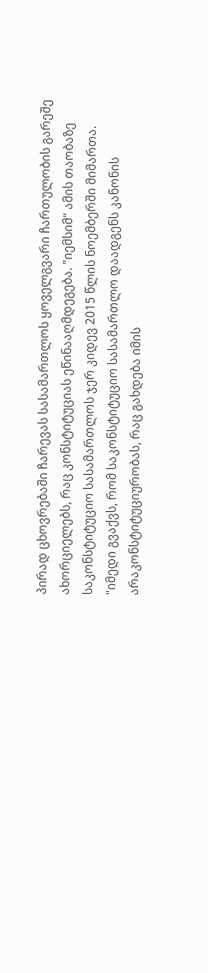პირად ცხოვრებაში ჩარევას სასამართლოს ყოველგვარი ჩართულობის გარეშე ახორციელებს, რაც კონსტიტუციას ეწინააღმდეგება. "იემსიმ" ამის თაობაზე საკონსტიტუციო სასამართლოს ჯერ კიდევ 2015 წლის ნოემბერში მიმართა.
"იმედი გვაქვს, რომ საკონსტიტუციო სასამართლო დაადგენს კანონის არაკონსტიტუციურობას, რაც გახდება იმის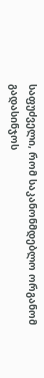საფუძველი, რომ საკანონმდებლო ორგანომ გადასინჯოს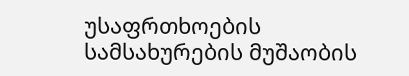უსაფრთხოების სამსახურების მუშაობის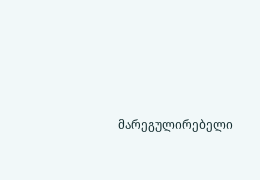მარეგულირებელი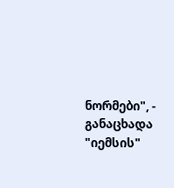ნორმები", - განაცხადა "იემსის"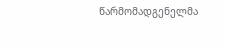წარმომადგენელმა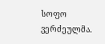სოფო ვერძეულმა.